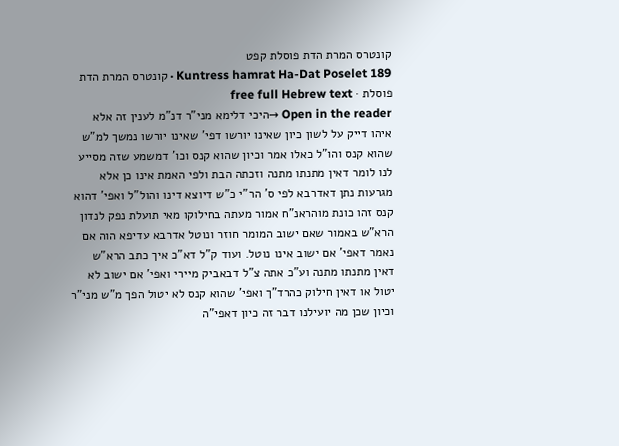קונטרס המרת הדת פוסלת קפט
Kuntress hamrat Ha-Dat Poselet 189 · קונטרס המרת הדת פוסלת · free full Hebrew text
Open in the reader →היכי דלימא מני"ר דנ"מ לענין זה אלא איהו דייק על לשון כיון שאינו יורשו דפי' שאינו יורשו נמשך למ"ש שהוא קנס והו"ל כאלו אמר וכיון שהוא קנס וכו' דמשמע שזה מסייע לנו לומר דאין מתנתו מתנה וזכתה הבת ולפי האמת אינו כן אלא מגרעות נתן דאדרבא לפי ס' הר"י כ"ש דיוצא דינו והול"ל ואפי' דהוא קנס זהו כונת מוהראנ"ח אמור מעתה בחילוקו מאי תועלת נפק לנדון הרא"ש באמור שאם ישוב המומר חוזר ונוטל אדרבא עדיפא הוה אם נאמר דאפי' אם ישוב אינו נוטל. ועוד ק"ל דא"כ איך כתב הרא"ש דאין מתנתו מתנה וע"כ אתה צ"ל דבאביק מיירי ואפי' אם ישוב לא יטול או דאין חילוק כהרד"ך ואפי' שהוא קנס לא יטול הפך מ"ש מני"ר וכיון שכן מה יועילנו דבר זה כיון דאפי"ה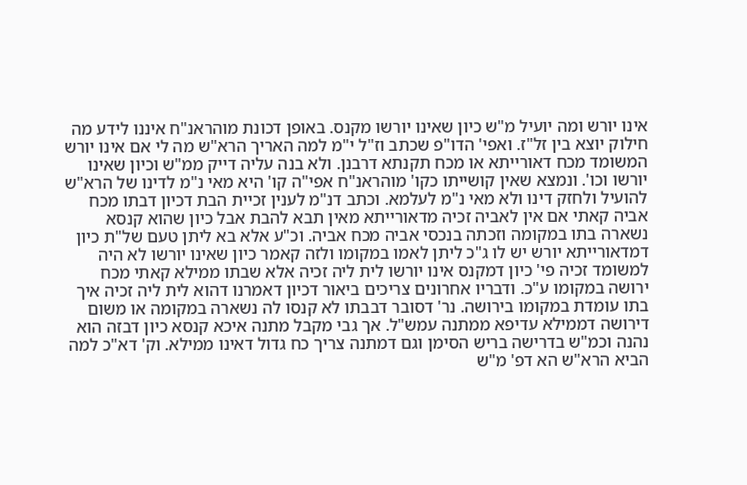אינו יורש ומה יועיל מ"ש כיון שאינו יורשו מקנס. באופן דכונת מוהראנ"ח איננו לידע מה חילוק יוצא בין זל"ז. ואפי' הדו"פ שכתב וז"ל י"מ למה האריך הרא"ש מה לי אם אינו יורש המשומד מכח דאורייתא או מכח תקנתא דרבנן. ולא בנה עליה דייק ממ"ש וכיון שאינו יורשו וכו'. ונמצא שאין קושייתו כקו' מוהראנ"ח אפי"ה קו' היא מאי נ"מ לדינו של הרא"ש להועיל ולחזק דינו ולא מאי נ"מ לעלמא. וכתב דנ"מ לענין זכיית הבת דכיון דבתו מכח אביה קאתי אם אין לאביה זכיה מדאורייתא מאין תבא להבת אבל כיון שהוא קנסא נשארה בתו במקומה וזכתה בנכסי אביה מכח אביה. וכ"ע אלא בא ליתן טעם של"ת כיון דמדאורייתא יורש יש לו ג"כ ליתן לאמו במקומו ולזה קאמר כיון שאינו יורשו לא היה למשומד זכיה פי' כיון דמקנס אינו יורשו לית ליה זכיה אלא שבתו ממילא קאתי מכח ירושה במקומו ע"כ. ודבריו אחרונים צריכים ביאור דכיון דאמרנו דהוא לית ליה זכיה איך בתו עומדת במקומו בירושה. נר' דסובר דבבתו לא קנסו לה נשארה במקומה או משום דירושה דממילא עדיפא ממתנה עמש"ל. אך גבי מקבל מתנה איכא קנסא כיון דבזה הוא נהנה וכמ"ש בדרישה בריש הסימן וגם דמתנה צריך כח גדול דאינו ממילא. וק' דא"כ למה הביא הרא"ש הא דפ' מ"ש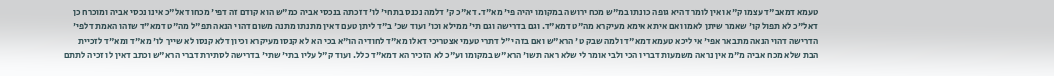טעמא דמאב"ד עצמו ק"א ואין לומר דהיא גופה כונתו במ"ש מכח ירושה במקומו יהיה פי' מא"ד. דא"כ ק' דלמה נכנס בתחי' לו' דזכתה בנכסי אביה כמ"ש הוא קודם זה דפי' מכחו דאל"כ אינו נכסי אביה ומוכרח כן דאל"כ לא תפול קו' שאמר שיתן לאמו ואם איתא אימא מעיקרא מה"ט דמא"ד. וגם בדרישה וגם תי' ממילא וכו' ועוד שכ' ב"ד ליתן טעם דאין מתנתו מתנה משום דהוי הנאה תפ"ל מה"ט דמא"ד שזהו האמת דלפי' הדרישה דהוי הנאה מתבאר אפי' אי ליכא טעמא דמא"ד ולמה שבק ט' הרא"ש ואם בזה י"ל דתרי טעמי אצטריכי דאלו מא"ד לחודיה הו"א בכי הא לא קנסו מעיקרא וכיון דלא קנסו לא שייך לו' מא"ד ומא"ד לזכיית הבת שלא מכח אביה מ"מ אין נראה משמעות דבריו הכי ולבי אומר לי שלא ראה תשו' הרא"ש במקומו וע"כ לא הזכיר הא דמא"ד כלל. ועוד ק"ל עליו בתי' שתי' בדרישה לסתירת דברי הרא"ש וכתב דאין לו זכיה לתתם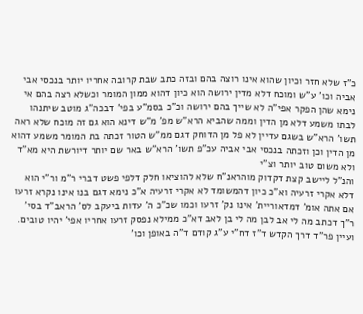כ"ז שלא חזר וכיון שהוא אינו רוצה בהם ובזה כתב שבת קרובה אחריו יותר בנכסי אבי אביה וכו' ע"ש ומוכח דלא מדין ירושה הוא כיון דהוא ממון המומר וכשלא רצה בהם אי נימא שהן הפקר אפי"ה לא שייך בהם ירושה וכ"כ בסמ"ע בפי' דבכה"ג מוטב שיתנהו לבתו משמע דלא מן הדין וממה שהביא הרא"ש מפ' מ"ש דינא הוא גם זה מוכח שלא ראה תשו' הרא"ש בשגם עדיין לא פל מן הדוחק דגם ממ"ש הטור זכתה בת המומר משמע דהוא מן הדין וכן וזכתה בנכסי אבי אביה עכ"פ תשו' הרא"ש באר שם יותר דיורשת היא מא"ד ולא משום טוב יותר וצ"י
והנ"ל ליישב קצת דקדוק מוהראנ"ח שלא להוציאו חלק דלפי פשט דברי ר"מ ור"י הוא דלא אקרי זרעיה וא"כ כיון דהמשומד לא אקרי זרעיה א"כ נימא דגם בנו אינו נקרא זרעו אם אתה אומ' דמדאוריית' אינו נק' זרעו וכמו שכ"כ ה' עדות ביעקב לס' הראב"ד בסי' ר"ך דכתב מה לי אב לבן מה לי בן לאב דא"כ ממילא נפסק זרעו אחריו אפי' יהיו טובים. ועיין פר"ד דרך הקדש ד"ז דח"י ע"ג קודם ד"ה באופן וכו'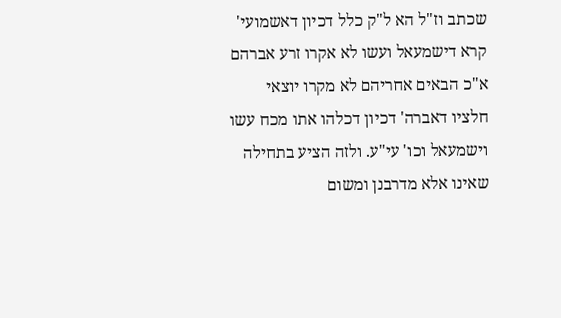שכתב וז"ל הא ל"ק כלל דכיון דאשמועי' קרא דישמעאל ועשו לא אקרו זרע אברהם א"כ הבאים אחריהם לא מקרו יוצאי חלציו דאברה' דכיון דכלהו אתו מכח עשו וישמעאל וכו' עי"ע. ולזה הציע בתחילה שאינו אלא מדרבנן ומשום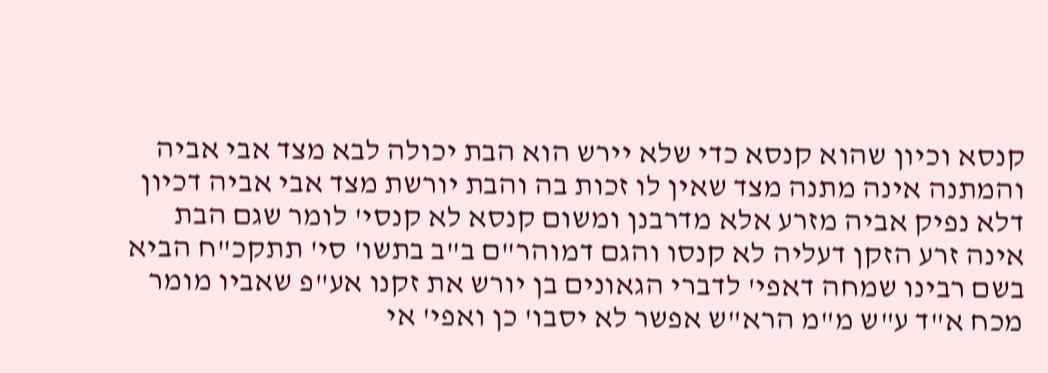קנסא וכיון שהוא קנסא כדי שלא יירש הוא הבת יכולה לבא מצד אבי אביה והמתנה אינה מתנה מצד שאין לו זכות בה והבת יורשת מצד אבי אביה דכיון דלא נפיק אביה מזרע אלא מדרבנן ומשום קנסא לא קנסי' לומר שגם הבת אינה זרע הזקן דעליה לא קנסו והגם דמוהר"ם ב"ב בתשו' סי' תתקכ"ח הביא בשם רבינו שמחה דאפי' לדברי הגאונים בן יורש את זקנו אע"פ שאביו מומר מכח א"ד ע"ש מ"מ הרא"ש אפשר לא יסבו' כן ואפי' אי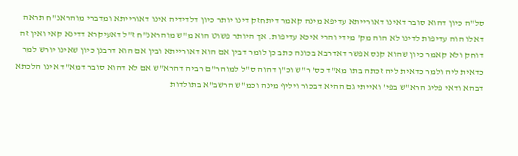סל"ה כיון דהוא סובר דאינו דאורייתא עדיפא מינה קאמר דיתחזק דינו יותר כיון דלדידיה אינו דאורייתא ומדברי מוהראנ"ח תראה דאלו הוה עדיפות לדינו לא הוה מק' מידי והרי איכא עדיפות. אך היותר פשוט הוא מ"ש מוהראנ"ח ז"ל דאעיקרא דדינא קאי ואין זה דוחק ולא קאמר כיון שהוא קנס אפשר דאדרבא בכונה כתב כן לומר דבין אם הוא דאורייתא ובין אם הוא דרבנן כיון שאינו יורש למר כדאית ליה ולמר כדאית ליה זכתה בתו מא"ד כס' ר"ש וכ"ן דהוה ס"ל למוהר"ם רביה דהרא"ש אם לא דהוא סובר דמא"ד אינו הלכתא דבהא ודאי פליג הרא"ש בפי' ואייתי גם ההיא דבכור ויליף מינה וכמ"ש הרשב"א בתולדות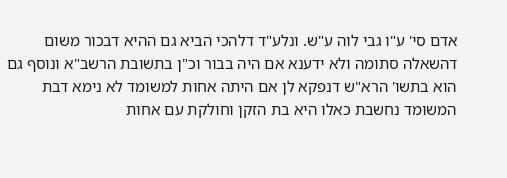אדם סי' ע"ו גבי לוה ע"ש. ונלע"ד דלהכי הביא גם ההיא דבכור משום דהשאלה סתומה ולא ידענא אם היה בבור וכ"ן בתשובת הרשב"א ונוסף גם הוא בתשו' הרא"ש דנפקא לן אם היתה אחות למשומד לא נימא דבת המשומד נחשבת כאלו היא בת הזקן וחולקת עם אחות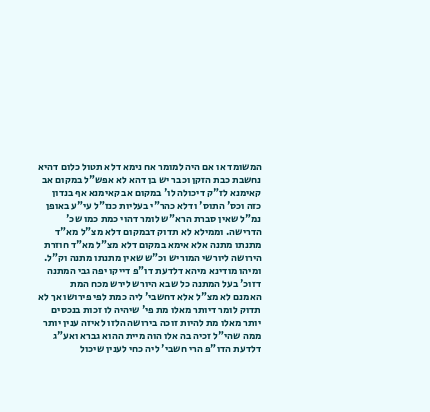המשומד או אם היה למומר אח נימא דלא תטול כלום דהיא נחשבת כבת הזקן וכבר יש בן דהא לא אפש"ל במקום אב קאימנא לז"ק דיכולה לו' במקום אב קאימנא אף בנדון כזה וכס' התוס' ודלא כהר"י בעליות כנז"ל עי"ע באופן נמ"ל שאין סברת הרא"ש לומר דהוי כמת כמו שכ' הדרישה. וממילא לא תדוק דבמקום דלא מצ"ל מא"ד מתנתו מתנה אלא אימא במקום דלא מצ"ל מא"ד חוזרת הירושה ליורשי המוריש וכ"ש שאין מתנתו מתנה וק"ל. ומיהו מודינא מיהא דלדעת דו"פ דייקו יפה גבי המתנה דזוכ' בעל המתנה כל שבא היורש לירש מכח המת
האמנם לא מצ"ל אלא דחשבי' ליה כמת לפי פירושו אך לא תדוק לומר דיותר מאלו מת פי' שיהיה לו זכות בנכסים יותר מאלו מת להיות זוכה בירושה הלזו לאיזה ענין יותר ממה שהי"ל זכיה בה אלו הוה מיית ההוא גברא ואע"ג דלדעת הדו"פ הרי חשבי' ליה כחי לענין שיכול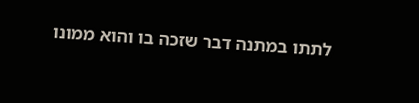לתתו במתנה דבר שזכה בו והוא ממונו